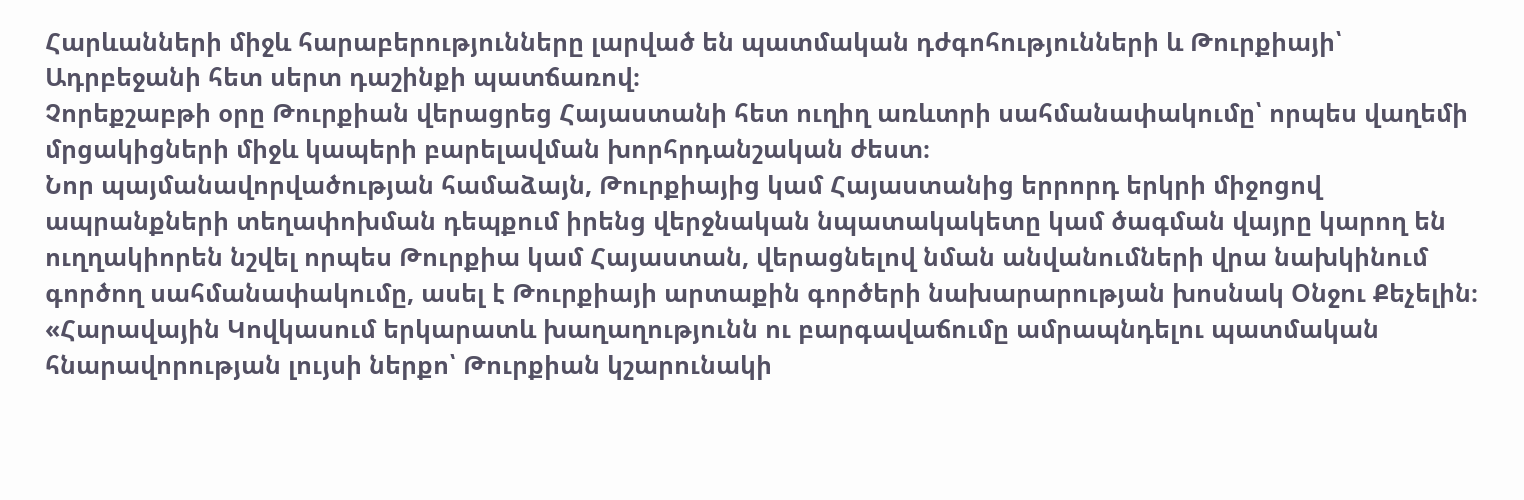Հարևանների միջև հարաբերությունները լարված են պատմական դժգոհությունների և Թուրքիայի՝ Ադրբեջանի հետ սերտ դաշինքի պատճառով։
Չորեքշաբթի օրը Թուրքիան վերացրեց Հայաստանի հետ ուղիղ առևտրի սահմանափակումը՝ որպես վաղեմի մրցակիցների միջև կապերի բարելավման խորհրդանշական ժեստ։
Նոր պայմանավորվածության համաձայն, Թուրքիայից կամ Հայաստանից երրորդ երկրի միջոցով ապրանքների տեղափոխման դեպքում իրենց վերջնական նպատակակետը կամ ծագման վայրը կարող են ուղղակիորեն նշվել որպես Թուրքիա կամ Հայաստան, վերացնելով նման անվանումների վրա նախկինում գործող սահմանափակումը, ասել է Թուրքիայի արտաքին գործերի նախարարության խոսնակ Օնջու Քեչելին։
«Հարավային Կովկասում երկարատև խաղաղությունն ու բարգավաճումը ամրապնդելու պատմական հնարավորության լույսի ներքո՝ Թուրքիան կշարունակի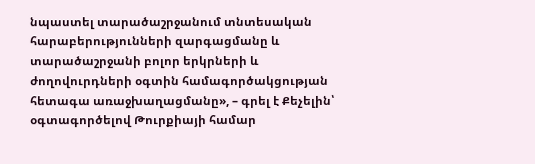նպաստել տարածաշրջանում տնտեսական հարաբերությունների զարգացմանը և տարածաշրջանի բոլոր երկրների և ժողովուրդների օգտին համագործակցության հետագա առաջխաղացմանը», – գրել է Քեչելին՝ օգտագործելով Թուրքիայի համար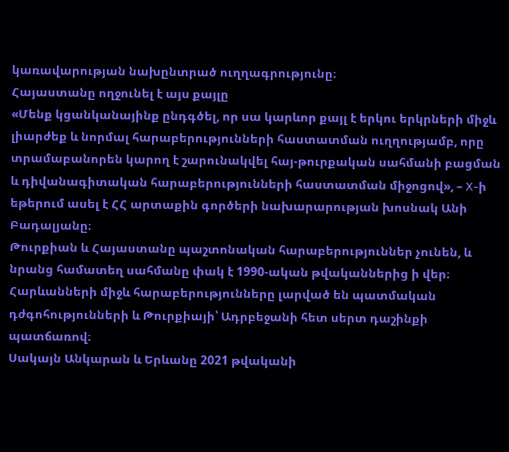կառավարության նախընտրած ուղղագրությունը։
Հայաստանը ողջունել է այս քայլը
«Մենք կցանկանայինք ընդգծել, որ սա կարևոր քայլ է երկու երկրների միջև լիարժեք և նորմալ հարաբերությունների հաստատման ուղղությամբ, որը տրամաբանորեն կարող է շարունակվել հայ-թուրքական սահմանի բացման և դիվանագիտական հարաբերությունների հաստատման միջոցով», – X-ի եթերում ասել է ՀՀ արտաքին գործերի նախարարության խոսնակ Անի Բադալյանը։
Թուրքիան և Հայաստանը պաշտոնական հարաբերություններ չունեն, և նրանց համատեղ սահմանը փակ է 1990-ական թվականներից ի վեր։
Հարևանների միջև հարաբերությունները լարված են պատմական դժգոհությունների և Թուրքիայի՝ Ադրբեջանի հետ սերտ դաշինքի պատճառով։
Սակայն Անկարան և Երևանը 2021 թվականի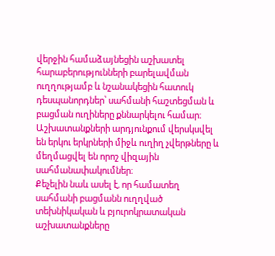վերջին համաձայնեցին աշխատել հարաբերությունների բարելավման ուղղությամբ և նշանակեցին հատուկ դեսպանորդներ՝ սահմանի հաշտեցման և բացման ուղիները քննարկելու համար։
Աշխատանքների արդյունքում վերսկսվել են երկու երկրների միջև ուղիղ չվերթները և մեղմացվել են որոշ վիզային սահմանափակումներ։
Քեչելին նաև ասել է, որ համատեղ սահմանի բացմանն ուղղված տեխնիկական և բյուրոկրատական աշխատանքները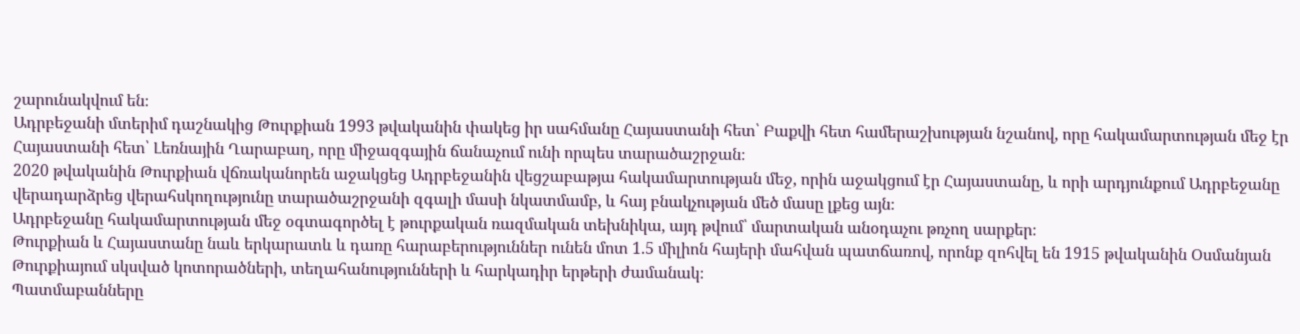շարունակվում են։
Ադրբեջանի մտերիմ դաշնակից Թուրքիան 1993 թվականին փակեց իր սահմանը Հայաստանի հետ՝ Բաքվի հետ համերաշխության նշանով, որը հակամարտության մեջ էր Հայաստանի հետ՝ Լեռնային Ղարաբաղ, որը միջազգային ճանաչում ունի որպես տարածաշրջան։
2020 թվականին Թուրքիան վճռականորեն աջակցեց Ադրբեջանին վեցշաբաթյա հակամարտության մեջ, որին աջակցում էր Հայաստանը, և որի արդյունքում Ադրբեջանը վերադարձրեց վերահսկողությունը տարածաշրջանի զգալի մասի նկատմամբ, և հայ բնակչության մեծ մասը լքեց այն։
Ադրբեջանը հակամարտության մեջ օգտագործել է թուրքական ռազմական տեխնիկա, այդ թվում՝ մարտական անօդաչու թռչող սարքեր։
Թուրքիան և Հայաստանը նաև երկարատև և դառը հարաբերություններ ունեն մոտ 1.5 միլիոն հայերի մահվան պատճառով, որոնք զոհվել են 1915 թվականին Օսմանյան Թուրքիայում սկսված կոտորածների, տեղահանությունների և հարկադիր երթերի ժամանակ։
Պատմաբանները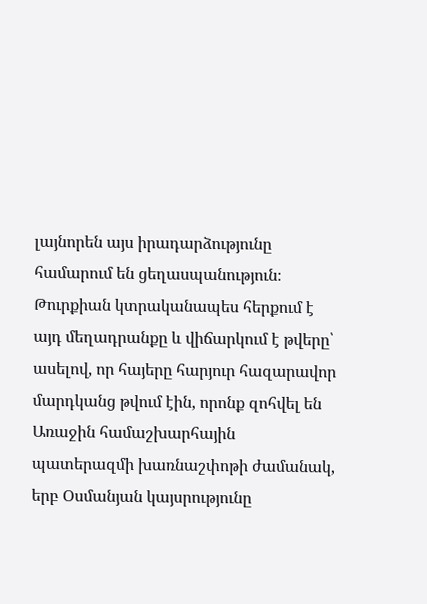լայնորեն այս իրադարձությունը համարում են ցեղասպանություն։ Թուրքիան կտրականապես հերքում է այդ մեղադրանքը և վիճարկում է թվերը՝ ասելով, որ հայերը հարյուր հազարավոր մարդկանց թվում էին, որոնք զոհվել են Առաջին համաշխարհային պատերազմի խառնաշփոթի ժամանակ, երբ Օսմանյան կայսրությունը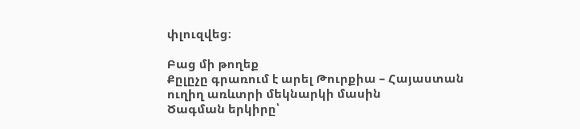փլուզվեց։

Բաց մի թողեք
Քըլըչը գրառում է արել Թուրքիա – Հայաստան ուղիղ առևտրի մեկնարկի մասին
Ծագման երկիրը՝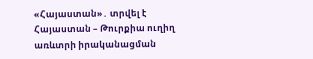«Հայաստան»․ տրվել է Հայաստան – Թուրքիա ուղիղ առևտրի իրականացման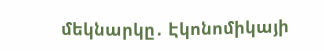մեկնարկը․ Էկոնոմիկայի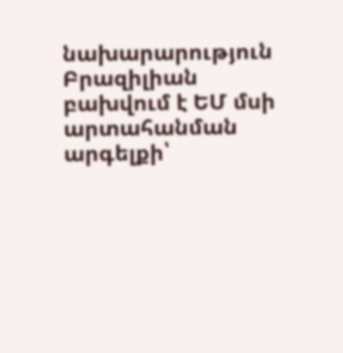նախարարություն
Բրազիլիան բախվում է ԵՄ մսի արտահանման արգելքի՝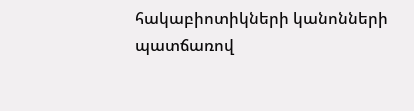հակաբիոտիկների կանոնների պատճառով